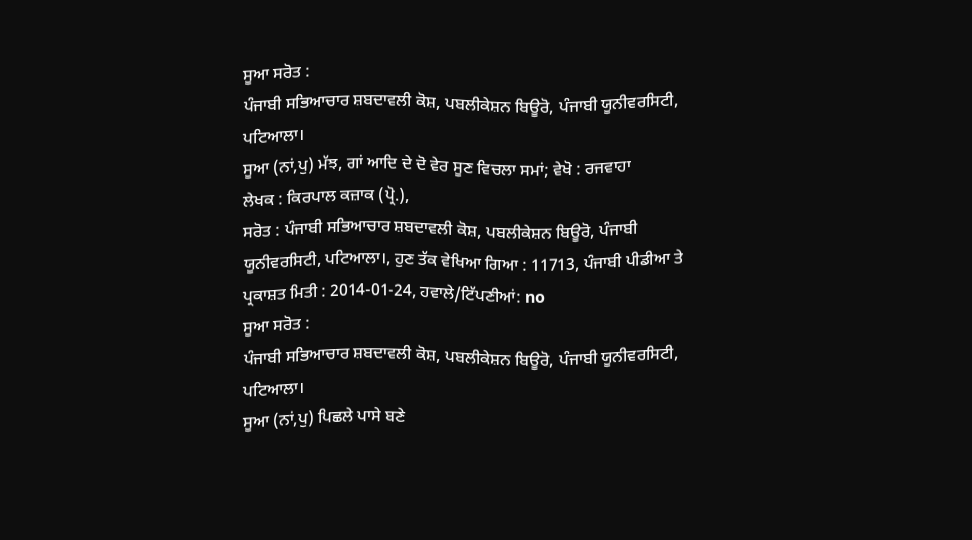ਸੂਆ ਸਰੋਤ :
ਪੰਜਾਬੀ ਸਭਿਆਚਾਰ ਸ਼ਬਦਾਵਲੀ ਕੋਸ਼, ਪਬਲੀਕੇਸ਼ਨ ਬਿਊਰੋ, ਪੰਜਾਬੀ ਯੂਨੀਵਰਸਿਟੀ, ਪਟਿਆਲਾ।
ਸੂਆ (ਨਾਂ,ਪੁ) ਮੱਝ, ਗਾਂ ਆਦਿ ਦੇ ਦੋ ਵੇਰ ਸੂਣ ਵਿਚਲਾ ਸਮਾਂ; ਵੇਖੋ : ਰਜਵਾਹਾ
ਲੇਖਕ : ਕਿਰਪਾਲ ਕਜ਼ਾਕ (ਪ੍ਰੋ.),
ਸਰੋਤ : ਪੰਜਾਬੀ ਸਭਿਆਚਾਰ ਸ਼ਬਦਾਵਲੀ ਕੋਸ਼, ਪਬਲੀਕੇਸ਼ਨ ਬਿਊਰੋ, ਪੰਜਾਬੀ ਯੂਨੀਵਰਸਿਟੀ, ਪਟਿਆਲਾ।, ਹੁਣ ਤੱਕ ਵੇਖਿਆ ਗਿਆ : 11713, ਪੰਜਾਬੀ ਪੀਡੀਆ ਤੇ ਪ੍ਰਕਾਸ਼ਤ ਮਿਤੀ : 2014-01-24, ਹਵਾਲੇ/ਟਿੱਪਣੀਆਂ: no
ਸੂਆ ਸਰੋਤ :
ਪੰਜਾਬੀ ਸਭਿਆਚਾਰ ਸ਼ਬਦਾਵਲੀ ਕੋਸ਼, ਪਬਲੀਕੇਸ਼ਨ ਬਿਊਰੋ, ਪੰਜਾਬੀ ਯੂਨੀਵਰਸਿਟੀ, ਪਟਿਆਲਾ।
ਸੂਆ (ਨਾਂ,ਪੁ) ਪਿਛਲੇ ਪਾਸੇ ਬਣੇ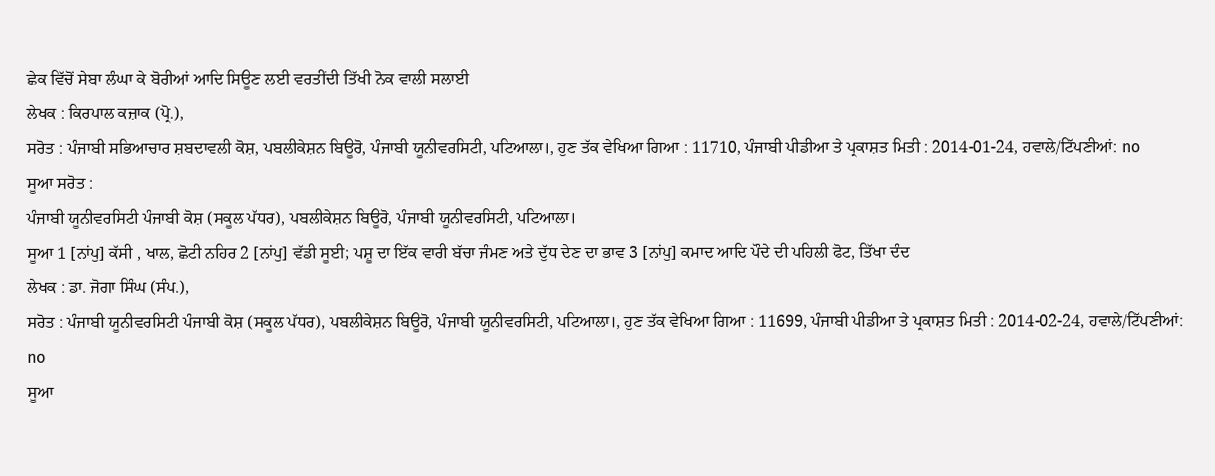ਛੇਕ ਵਿੱਚੋਂ ਸੇਬਾ ਲੰਘਾ ਕੇ ਬੋਰੀਆਂ ਆਦਿ ਸਿਊਣ ਲਈ ਵਰਤੀਂਦੀ ਤਿੱਖੀ ਨੋਕ ਵਾਲੀ ਸਲਾਈ
ਲੇਖਕ : ਕਿਰਪਾਲ ਕਜ਼ਾਕ (ਪ੍ਰੋ.),
ਸਰੋਤ : ਪੰਜਾਬੀ ਸਭਿਆਚਾਰ ਸ਼ਬਦਾਵਲੀ ਕੋਸ਼, ਪਬਲੀਕੇਸ਼ਨ ਬਿਊਰੋ, ਪੰਜਾਬੀ ਯੂਨੀਵਰਸਿਟੀ, ਪਟਿਆਲਾ।, ਹੁਣ ਤੱਕ ਵੇਖਿਆ ਗਿਆ : 11710, ਪੰਜਾਬੀ ਪੀਡੀਆ ਤੇ ਪ੍ਰਕਾਸ਼ਤ ਮਿਤੀ : 2014-01-24, ਹਵਾਲੇ/ਟਿੱਪਣੀਆਂ: no
ਸੂਆ ਸਰੋਤ :
ਪੰਜਾਬੀ ਯੂਨੀਵਰਸਿਟੀ ਪੰਜਾਬੀ ਕੋਸ਼ (ਸਕੂਲ ਪੱਧਰ), ਪਬਲੀਕੇਸ਼ਨ ਬਿਊਰੋ, ਪੰਜਾਬੀ ਯੂਨੀਵਰਸਿਟੀ, ਪਟਿਆਲਾ।
ਸੂਆ 1 [ਨਾਂਪੁ] ਕੱਸੀ , ਖਾਲ, ਛੋਟੀ ਨਹਿਰ 2 [ਨਾਂਪੁ] ਵੱਡੀ ਸੂਈ; ਪਸ਼ੂ ਦਾ ਇੱਕ ਵਾਰੀ ਬੱਚਾ ਜੰਮਣ ਅਤੇ ਦੁੱਧ ਦੇਣ ਦਾ ਭਾਵ 3 [ਨਾਂਪੁ] ਕਮਾਦ ਆਦਿ ਪੌਦੇ ਦੀ ਪਹਿਲੀ ਫੋਟ, ਤਿੱਖਾ ਦੰਦ
ਲੇਖਕ : ਡਾ. ਜੋਗਾ ਸਿੰਘ (ਸੰਪ.),
ਸਰੋਤ : ਪੰਜਾਬੀ ਯੂਨੀਵਰਸਿਟੀ ਪੰਜਾਬੀ ਕੋਸ਼ (ਸਕੂਲ ਪੱਧਰ), ਪਬਲੀਕੇਸ਼ਨ ਬਿਊਰੋ, ਪੰਜਾਬੀ ਯੂਨੀਵਰਸਿਟੀ, ਪਟਿਆਲਾ।, ਹੁਣ ਤੱਕ ਵੇਖਿਆ ਗਿਆ : 11699, ਪੰਜਾਬੀ ਪੀਡੀਆ ਤੇ ਪ੍ਰਕਾਸ਼ਤ ਮਿਤੀ : 2014-02-24, ਹਵਾਲੇ/ਟਿੱਪਣੀਆਂ: no
ਸੂਆ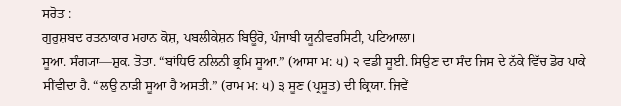ਸਰੋਤ :
ਗੁਰੁਸ਼ਬਦ ਰਤਨਾਕਾਰ ਮਹਾਨ ਕੋਸ਼, ਪਬਲੀਕੇਸ਼ਨ ਬਿਊਰੋ, ਪੰਜਾਬੀ ਯੂਨੀਵਰਸਿਟੀ, ਪਟਿਆਲਾ।
ਸੂਆ. ਸੰਗ੍ਯਾ—ਸ਼ੁਕ. ਤੋਤਾ. “ਬਾਂਧਿਓ ਨਲਿਨੀ ਭ੍ਰਮਿ ਸੂਆ.” (ਆਸਾ ਮ: ੫) ੨ ਵਡੀ ਸੂਈ. ਸਿਉਣ ਦਾ ਸੰਦ ਜਿਸ ਦੇ ਨੱਕੇ ਵਿੱਚ ਡੋਰ ਪਾਕੇ ਸੀਂਵੀਦਾ ਹੈ. “ਲਉ ਨਾੜੀ ਸੂਆ ਹੈ ਅਸਤੀ.” (ਰਾਮ ਮ: ੫) ੩ ਸੂਣ (ਪ੍ਰਸੂਤ) ਦੀ ਕ੍ਰਿਯਾ. ਜਿਵੇਂ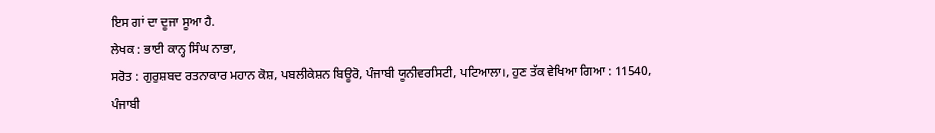ਇਸ ਗਾਂ ਦਾ ਦੂਜਾ ਸੂਆ ਹੈ.
ਲੇਖਕ : ਭਾਈ ਕਾਨ੍ਹ ਸਿੰਘ ਨਾਭਾ,
ਸਰੋਤ : ਗੁਰੁਸ਼ਬਦ ਰਤਨਾਕਾਰ ਮਹਾਨ ਕੋਸ਼, ਪਬਲੀਕੇਸ਼ਨ ਬਿਊਰੋ, ਪੰਜਾਬੀ ਯੂਨੀਵਰਸਿਟੀ, ਪਟਿਆਲਾ।, ਹੁਣ ਤੱਕ ਵੇਖਿਆ ਗਿਆ : 11540, ਪੰਜਾਬੀ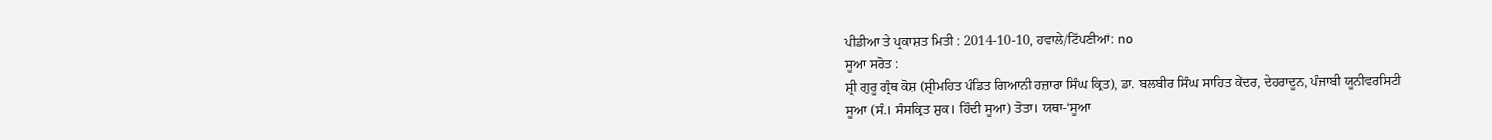ਪੀਡੀਆ ਤੇ ਪ੍ਰਕਾਸ਼ਤ ਮਿਤੀ : 2014-10-10, ਹਵਾਲੇ/ਟਿੱਪਣੀਆਂ: no
ਸੂਆ ਸਰੋਤ :
ਸ਼੍ਰੀ ਗੁਰੂ ਗ੍ਰੰਥ ਕੋਸ਼ (ਸ਼੍ਰੀਮਹਿਤ ਪੰਡਿਤ ਗਿਆਨੀ ਹਜ਼ਾਰਾ ਸਿੰਘ ਕ੍ਰਿਤ), ਡਾ. ਬਲਬੀਰ ਸਿੰਘ ਸਾਹਿਤ ਕੇਂਦਰ, ਦੇਹਰਾਦੂਨ, ਪੰਜਾਬੀ ਯੂਨੀਵਰਸਿਟੀ
ਸੂਆ (ਸੰ.। ਸੰਸਕ੍ਰਿਤ ਸ਼ੁਕ। ਹਿੰਦੀ ਸੂਆ) ਤੋਤਾ। ਯਥਾ-‘ਸੂਆ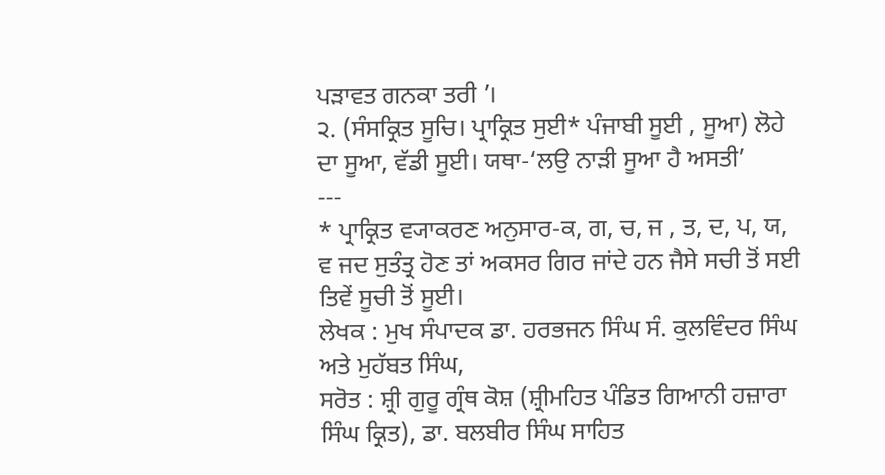ਪੜਾਵਤ ਗਨਕਾ ਤਰੀ ’।
੨. (ਸੰਸਕ੍ਰਿਤ ਸੂਚਿ। ਪ੍ਰਾਕ੍ਰਿਤ ਸੁਈ* ਪੰਜਾਬੀ ਸੂਈ , ਸੂਆ) ਲੋਹੇ ਦਾ ਸੂਆ, ਵੱਡੀ ਸੂਈ। ਯਥਾ-‘ਲਉ ਨਾੜੀ ਸੂਆ ਹੈ ਅਸਤੀ’
---
* ਪ੍ਰਾਕ੍ਰਿਤ ਵ੍ਯਾਕਰਣ ਅਨੁਸਾਰ-ਕ, ਗ, ਚ, ਜ , ਤ, ਦ, ਪ, ਯ, ਵ ਜਦ ਸੁਤੰਤ੍ਰ ਹੋਣ ਤਾਂ ਅਕਸਰ ਗਿਰ ਜਾਂਦੇ ਹਨ ਜੈਸੇ ਸਚੀ ਤੋਂ ਸਈ ਤਿਵੇਂ ਸੂਚੀ ਤੋਂ ਸੂਈ।
ਲੇਖਕ : ਮੁਖ ਸੰਪਾਦਕ ਡਾ. ਹਰਭਜਨ ਸਿੰਘ ਸੰ. ਕੁਲਵਿੰਦਰ ਸਿੰਘ ਅਤੇ ਮੁਹੱਬਤ ਸਿੰਘ,
ਸਰੋਤ : ਸ਼੍ਰੀ ਗੁਰੂ ਗ੍ਰੰਥ ਕੋਸ਼ (ਸ਼੍ਰੀਮਹਿਤ ਪੰਡਿਤ ਗਿਆਨੀ ਹਜ਼ਾਰਾ ਸਿੰਘ ਕ੍ਰਿਤ), ਡਾ. ਬਲਬੀਰ ਸਿੰਘ ਸਾਹਿਤ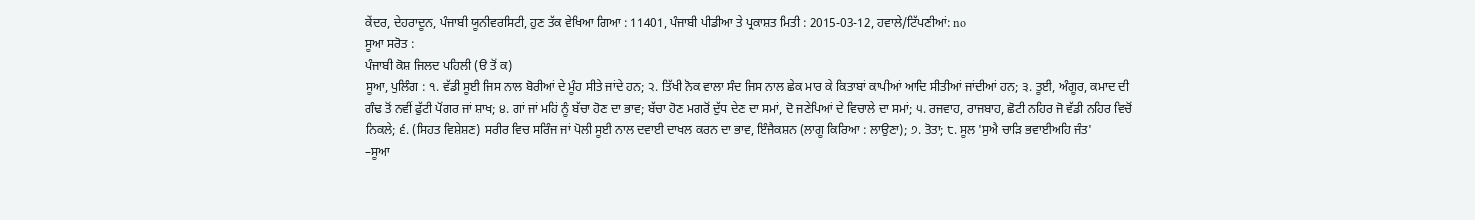ਕੇਂਦਰ, ਦੇਹਰਾਦੂਨ, ਪੰਜਾਬੀ ਯੂਨੀਵਰਸਿਟੀ, ਹੁਣ ਤੱਕ ਵੇਖਿਆ ਗਿਆ : 11401, ਪੰਜਾਬੀ ਪੀਡੀਆ ਤੇ ਪ੍ਰਕਾਸ਼ਤ ਮਿਤੀ : 2015-03-12, ਹਵਾਲੇ/ਟਿੱਪਣੀਆਂ: no
ਸੂਆ ਸਰੋਤ :
ਪੰਜਾਬੀ ਕੋਸ਼ ਜਿਲਦ ਪਹਿਲੀ (ੳ ਤੋਂ ਕ)
ਸੂਆ, ਪੁਲਿੰਗ : ੧. ਵੱਡੀ ਸੂਈ ਜਿਸ ਨਾਲ ਬੋਰੀਆਂ ਦੇ ਮੂੰਹ ਸੀਤੇ ਜਾਂਦੇ ਹਨ; ੨. ਤਿੱਖੀ ਨੋਕ ਵਾਲਾ ਸੰਦ ਜਿਸ ਨਾਲ ਛੇਕ ਮਾਰ ਕੇ ਕਿਤਾਬਾਂ ਕਾਪੀਆਂ ਆਦਿ ਸੀਤੀਆਂ ਜਾਂਦੀਆਂ ਹਨ; ੩. ਤੂਈ, ਅੰਗੂਰ, ਕਮਾਦ ਦੀ ਗੰਢ ਤੋਂ ਨਵੀਂ ਫੁੱਟੀ ਪੋਂਗਰ ਜਾਂ ਸ਼ਾਖ; ੪. ਗਾਂ ਜਾਂ ਮਹਿਂ ਨੂੰ ਬੱਚਾ ਹੋਣ ਦਾ ਭਾਵ; ਬੱਚਾ ਹੋਣ ਮਗਰੋਂ ਦੁੱਧ ਦੇਣ ਦਾ ਸਮਾਂ, ਦੋ ਜਣੇਪਿਆਂ ਦੇ ਵਿਚਾਲੇ ਦਾ ਸਮਾਂ; ੫. ਰਜਵਾਹ, ਰਾਜਬਾਹ, ਛੋਟੀ ਨਹਿਰ ਜੋ ਵੱਡੀ ਨਹਿਰ ਵਿਚੋਂ ਨਿਕਲੇ; ੬. (ਸਿਹਤ ਵਿਸ਼ੇਸ਼ਣ) ਸਰੀਰ ਵਿਚ ਸਰਿੰਜ ਜਾਂ ਪੋਲੀ ਸੂਈ ਨਾਲ ਦਵਾਈ ਦਾਖਲ ਕਰਨ ਦਾ ਭਾਵ, ਇੰਜੈਕਸ਼ਨ (ਲਾਗੂ ਕਿਰਿਆ : ਲਾਉਣਾ); ੭. ਤੋਤਾ; ੮. ਸੂਲ 'ਸੁਐ ਚਾੜਿ ਭਵਾਈਅਹਿ ਜੰਤ'
–ਸੂਆ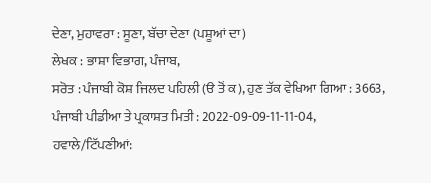ਦੇਣਾ, ਮੁਹਾਵਰਾ : ਸੂਣਾ, ਬੱਚਾ ਦੇਣਾ (ਪਸ਼ੂਆਂ ਦਾ)
ਲੇਖਕ : ਭਾਸ਼ਾ ਵਿਭਾਗ, ਪੰਜਾਬ,
ਸਰੋਤ : ਪੰਜਾਬੀ ਕੋਸ਼ ਜਿਲਦ ਪਹਿਲੀ (ੳ ਤੋਂ ਕ), ਹੁਣ ਤੱਕ ਵੇਖਿਆ ਗਿਆ : 3663, ਪੰਜਾਬੀ ਪੀਡੀਆ ਤੇ ਪ੍ਰਕਾਸ਼ਤ ਮਿਤੀ : 2022-09-09-11-11-04, ਹਵਾਲੇ/ਟਿੱਪਣੀਆਂ: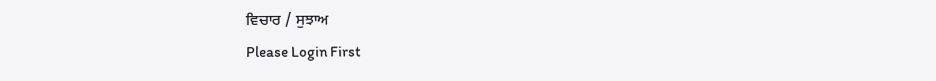ਵਿਚਾਰ / ਸੁਝਾਅ
Please Login First